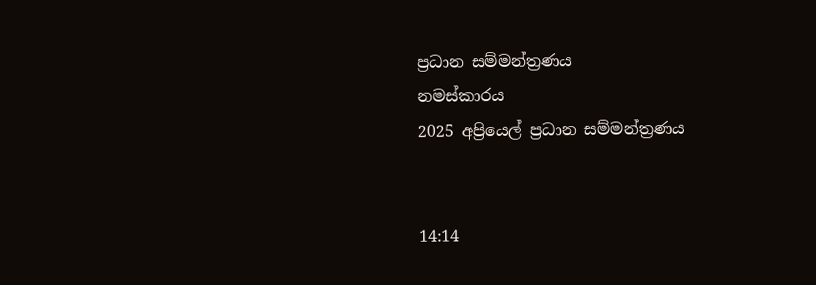ප්‍රධාන සම්මන්ත්‍රණය
නමස්කාරය
2025 අප්‍රියෙල් ප්‍රධාන සම්මන්ත්‍රණය


14:14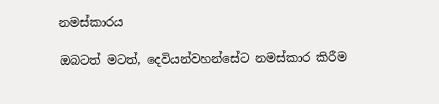නමස්කාරය

ඔබටත් මටත්, දෙවියන්වහන්සේට නමස්කාර කිරීම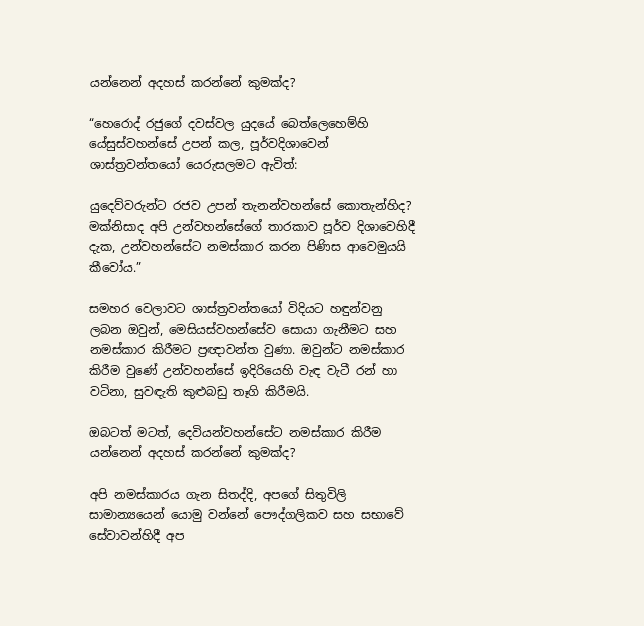යන්නෙන් අදහස් කරන්නේ කුමක්ද?

“හෙරොද් රජුගේ දවස්වල යුදයේ බෙත්ලෙහෙම්හි යේසුස්වහන්සේ උපන් කල, පූර්වදිශාවෙන් ශාස්ත්‍රවන්තයෝ යෙරුසලමට ඇවිත්:

යුදෙව්වරුන්ට රජව උපන් තැනන්වහන්සේ කොතැන්හිද? මක්නිසාද අපි උන්වහන්සේගේ තාරකාව පූර්ව දිශාවෙහිදී දැක, උන්වහන්සේට නමස්කාර කරන පිණිස ආවෙමුයයි කීවෝය.”

සමහර වෙලාවට ශාස්ත්‍රවන්තයෝ විදියට හඳුන්වනු ලබන ඔවුන්, මෙසියස්වහන්සේව සොයා ගැනීමට සහ නමස්කාර කිරීමට ප්‍රඥාවන්ත වුණා. ඔවුන්ට නමස්කාර කිරීම වුණේ උන්වහන්සේ ඉදිරියෙහි වැඳ වැටී රන් හා වටිනා, සුවඳැති කුළුබඩු තෑගි කිරීමයි.

ඔබටත් මටත්, දෙවියන්වහන්සේට නමස්කාර කිරීම යන්නෙන් අදහස් කරන්නේ කුමක්ද?

අපි නමස්කාරය ගැන සිතද්දි, අපගේ සිතුවිලි සාමාන්‍යයෙන් යොමු වන්නේ පෞද්ගලිකව සහ සභාවේ සේවාවන්හිදී අප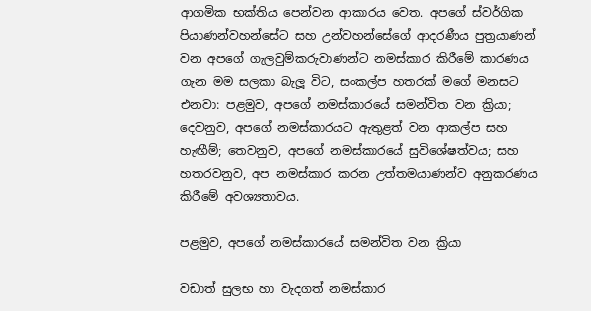ආගමික භක්තිය පෙන්වන ආකාරය වෙත. අපගේ ස්වර්ගික පියාණන්වහන්සේට සහ උන්වහන්සේගේ ආදරණීය පුත්‍රයාණන් වන අපගේ ගැලවුම්කරුවාණන්ට නමස්කාර කිරීමේ කාරණය ගැන මම සලකා බැලූ විට, සංකල්ප හතරක් මගේ මනසට එනවා: පළමුව, අපගේ නමස්කාරයේ සමන්විත වන ක්‍රියා; දෙවනුව, අපගේ නමස්කාරයට ඇතුළත් වන ආකල්ප සහ හැඟීම්; තෙවනුව, අපගේ නමස්කාරයේ සුවිශේෂත්වය; සහ හතරවනුව, අප නමස්කාර කරන උත්තමයාණන්ව අනුකරණය කිරීමේ අවශ්‍යතාවය.

පළමුව, අපගේ නමස්කාරයේ සමන්විත වන ක්‍රියා

වඩාත් සුලභ හා වැදගත් නමස්කාර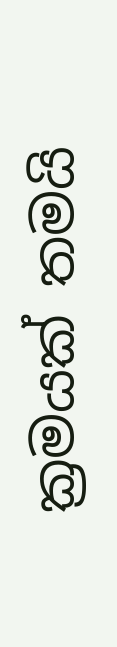ක්‍රමයක් තමයි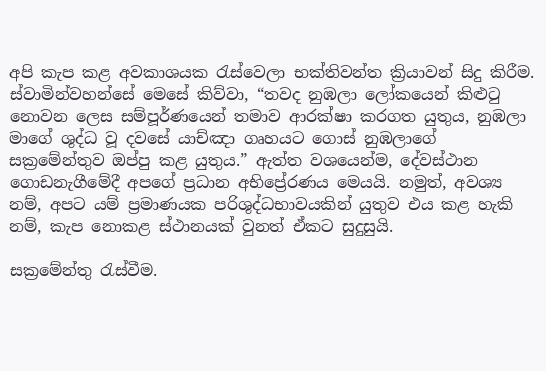අපි කැප කළ අවකාශයක රැස්වෙලා භක්තිවන්ත ක්‍රියාවන් සිදු කිරීම. ස්වාමින්වහන්සේ මෙසේ කිව්වා, “තවද නුඹලා ලෝකයෙන් කිළුටු නොවන ලෙස සම්පූර්ණයෙන් තමාව ආරක්ෂා කරගත යුතුය, නුඹලා මාගේ ශුද්ධ වූ දවසේ යාච්ඤා ගෘහයට ගොස් නුඹලාගේ සක්‍රමේන්තුව ඔප්පු කළ යුතුය.” ඇත්ත වශයෙන්ම, දේවස්ථාන ගොඩනැගීමේදී අපගේ ප්‍රධාන අභිප්‍රේරණය මෙයයි. නමුත්, අවශ්‍ය නම්, අපට යම් ප්‍රමාණයක පරිශුද්ධභාවයකින් යුතුව එය කළ හැකි නම්, කැප නොකළ ස්ථානයක් වුනත් ඒකට සුදුසුයි.

සක්‍රමේන්තු රැස්වීම.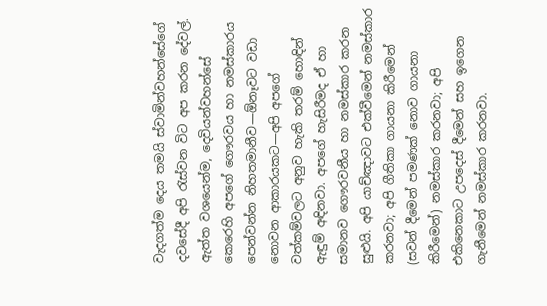වැදගත්ම දෙය තමයි ස්වාමින්වහන්සේගේ දවසේදී අපි රැස්වන විට අප කරන දේවල්. ඇත්ත වශයෙන්ම, දෙවියන්වහන්සේ කෙරෙහි අපගේ ගෞරවය හා නමස්කාරය පෙන්වන්න නිහතමානීව—ඕනෑවට වඩා නොවන ආකාරයකට—අපි අපගේ වත්කම්වලට අනුව හැකි තරම් හොඳින් ඇඳුම් අඳිනවා. අපගේ හැසිරීමද ඒ හා සමානව ගෞරවනීය හා නමස්කාර කරන සුළුයි. අපි යාච්ඤාවට එක්වීමෙන් නමස්කාර කරනවා; අපි ගීතිකා ගායනා කිරීමෙන් (සවන් දීමෙන් පමණක් නොව ගායනා කිරීමෙන්) නමස්කාර කරනවා; අපි එකිනෙකාට උපදෙස් දීමෙන් සහ ඉගෙන ගැනීමෙන් නමස්කාර කරනවා.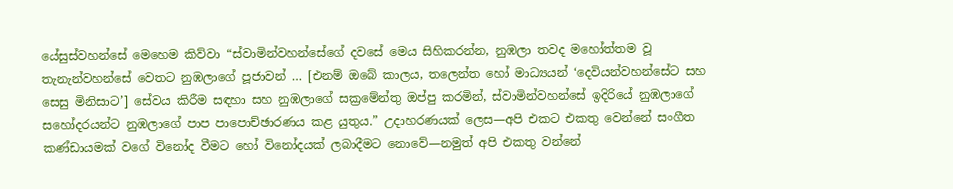යේසුස්වහන්සේ මෙහෙම කිව්වා “ස්වාමින්වහන්සේගේ දවසේ මෙය සිහිකරන්න, නුඹලා තවද මහෝත්තම වූ තැනැන්වහන්සේ වෙතට නුඹලාගේ පූජාවන් … [එනම් ඔබේ කාලය, තලෙන්ත හෝ මාධ්‍යයන් ‘දෙවියන්වහන්සේට සහ සෙසු මිනිසාට’] සේවය කිරීම සඳහා සහ නුඹලාගේ සක්‍රමේන්තු ඔප්පු කරමින්, ස්වාමින්වහන්සේ ඉදිරියේ නුඹලාගේ සහෝදරයන්ට නුඹලාගේ පාප පාපොච්ඡාරණය කළ යුතුය.” උදාහරණයක් ලෙස—අපි එකට එකතු වෙන්නේ සංගීත කණ්ඩායමක් වගේ විනෝද වීමට හෝ විනෝදයක් ලබාදීමට නොවේ—නමුත් අපි එකතු වන්නේ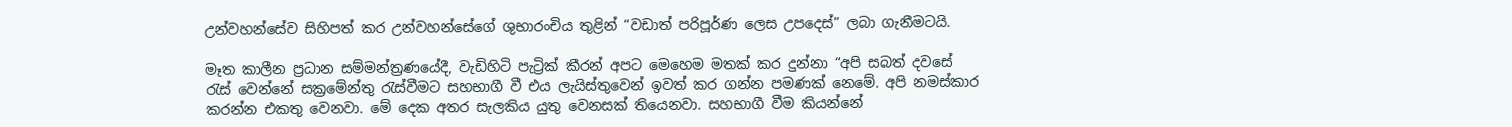උන්වහන්සේව සිහිපත් කර උන්වහන්සේගේ ශුභාරංචිය තුළින් “වඩාත් පරිපූර්ණ ලෙස උපදෙස්” ලබා ගැනීමටයි.

මෑත කාලීන ප්‍රධාන සම්මන්ත්‍රණයේදී, වැඩිහිටි පැට්‍රික් කීරන් අපට මෙහෙම මතක් කර දුන්නා “අපි සබත් දවසේ රැස් වෙන්නේ සක්‍රමේන්තු රැස්වීමට සහභාගී වී එය ලැයිස්තුවෙන් ඉවත් කර ගන්න පමණක් නෙමේ. අපි නමස්කාර කරන්න එකතු වෙනවා. මේ දෙක අතර සැලකිය යුතු වෙනසක් තියෙනවා. සහභාගී වීම කියන්නේ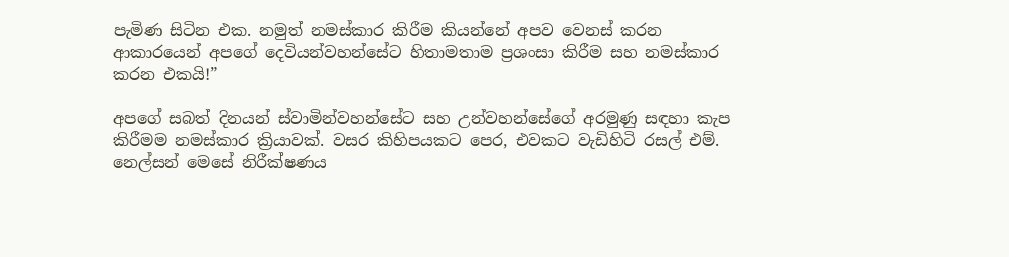පැමිණ සිටින එක. නමුත් නමස්කාර කිරීම කියන්නේ අපව වෙනස් කරන ආකාරයෙන් අපගේ දෙවියන්වහන්සේට හිතාමතාම ප්‍රශංසා කිරීම සහ නමස්කාර කරන එකයි!”

අපගේ සබත් දිනයන් ස්වාමින්වහන්සේට සහ උන්වහන්සේගේ අරමුණු සඳහා කැප කිරීමම නමස්කාර ක්‍රියාවක්. වසර කිහිපයකට පෙර, එවකට වැඩිහිටි රසල් එම්. නෙල්සන් මෙසේ නිරීක්ෂණය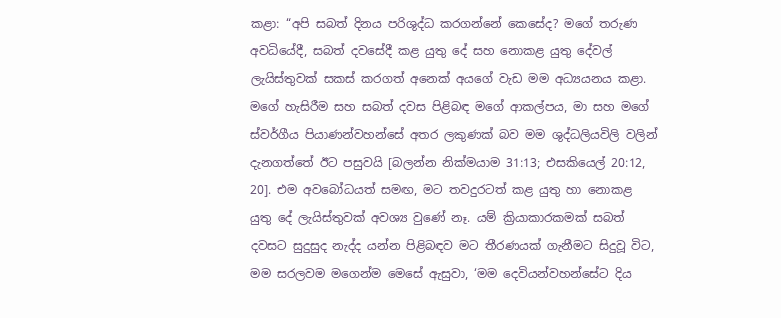කළා: “අපි සබත් දිනය පරිශුද්ධ කරගන්නේ කෙසේද? මගේ තරුණ අවධියේදී, සබත් දවසේදී කළ යුතු දේ සහ නොකළ යුතු දේවල් ලැයිස්තුවක් සකස් කරගත් අනෙක් අයගේ වැඩ මම අධ්‍යයනය කළා. මගේ හැසිරීම සහ සබත් දවස පිළිබඳ මගේ ආකල්පය, මා සහ මගේ ස්වර්ගීය පියාණන්වහන්සේ අතර ලකුණක් බව මම ශුද්ධලියවිලි වලින් දැනගත්තේ ඊට පසුවයි [බලන්න නික්මයාම 31:13; එසකියෙල් 20:12, 20]. එම අවබෝධයත් සමඟ, මට තවදුරටත් කළ යුතු හා නොකළ යුතු දේ ලැයිස්තුවක් අවශ්‍ය වුණේ නෑ. යම් ක්‍රියාකාරකමක් සබත් දවසට සුදුසුද නැද්ද යන්න පිළිබඳව මට තීරණයක් ගැනීමට සිදුවූ විට, මම සරලවම මගෙන්ම මෙසේ ඇසුවා, ‘මම දෙවියන්වහන්සේට දිය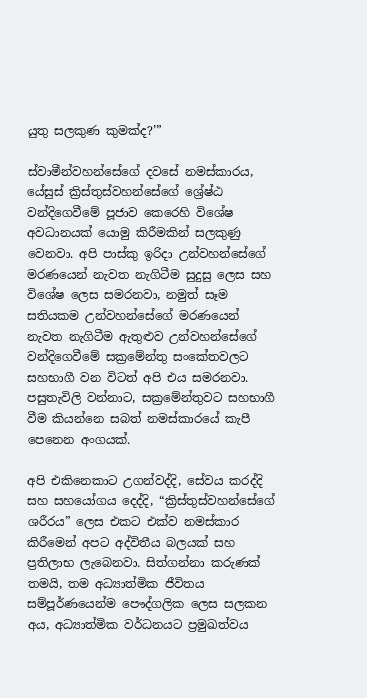යුතු සලකුණ කුමක්ද?’”

ස්වාමීන්වහන්සේගේ දවසේ නමස්කාරය, යේසුස් ක්‍රිස්තුස්වහන්සේගේ ශ්‍රේෂ්ඨ වන්දිගෙවීමේ පූජාව කෙරෙහි විශේෂ අවධානයක් යොමු කිරීමකින් සලකුණු වෙනවා. අපි පාස්කු ඉරිදා උන්වහන්සේගේ මරණයෙන් නැවත නැගිටීම සුදුසු ලෙස සහ විශේෂ ලෙස සමරනවා, නමුත් සෑම සතියකම උන්වහන්සේගේ මරණයෙන් නැවත නැගිටීම ඇතුළුව උන්වහන්සේගේ වන්දිගෙවීමේ සක්‍රමේන්තු සංකේතවලට සහභාගී වන විටත් අපි එය සමරනවා. පසුතැවිලි වන්නාට, සක්‍රමේන්තුවට සහභාගී වීම කියන්නෙ සබත් නමස්කාරයේ කැපී පෙනෙන අංගයක්.

අපි එකිනෙකාට උගන්වද්දි, සේවය කරද්දි සහ සහයෝගය දෙද්දි, “ක්‍රිස්තුස්වහන්සේගේ ශරීරය” ලෙස එකට එක්ව නමස්කාර කිරීමෙන් අපට අද්විතීය බලයක් සහ ප්‍රතිලාභ ලැබෙනවා. සිත්ගන්නා කරුණක් තමයි, තම අධ්‍යාත්මික ජීවිතය සම්පූර්ණයෙන්ම පෞද්ගලික ලෙස සලකන අය, අධ්‍යාත්මික වර්ධනයට ප්‍රමුඛත්වය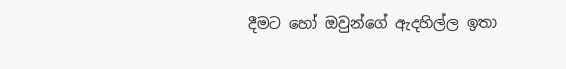දීමට හෝ ඔවුන්ගේ ඇදහිල්ල ඉතා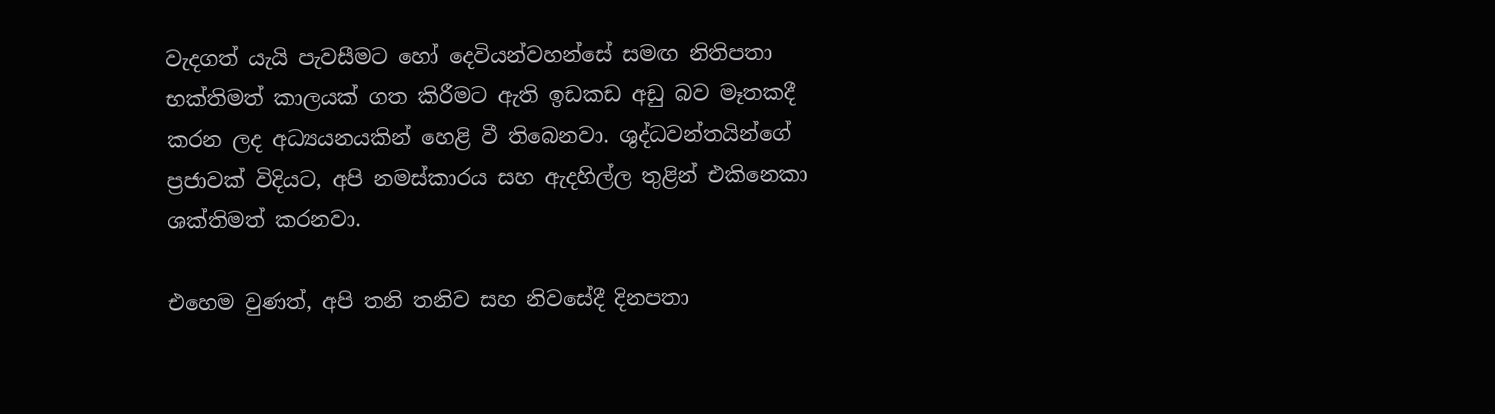වැදගත් යැයි පැවසීමට හෝ දෙවියන්වහන්සේ සමඟ නිතිපතා භක්තිමත් කාලයක් ගත කිරීමට ඇති ඉඩකඩ අඩු බව මෑතකදී කරන ලද අධ්‍යයනයකින් හෙළි වී තිබෙනවා. ශුද්ධවන්තයින්ගේ ප්‍රජාවක් විදියට, අපි නමස්කාරය සහ ඇදහිල්ල තුළින් එකිනෙකා ශක්තිමත් කරනවා.

එහෙම වුණත්, අපි තනි තනිව සහ නිවසේදී දිනපතා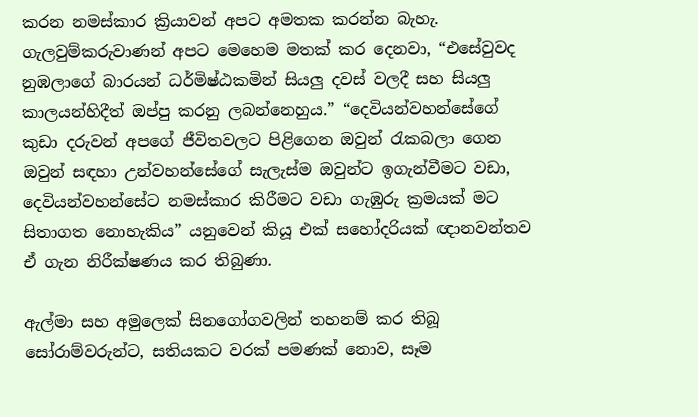කරන නමස්කාර ක්‍රියාවන් අපට අමතක කරන්න බැහැ. ගැලවුම්කරුවාණන් අපට මෙහෙම මතක් කර දෙනවා, “එසේවුවද නුඹලාගේ බාරයන් ධර්මිෂ්ඨකමින් සියලු දවස් වලදී සහ සියලු කාලයන්හිදීත් ඔප්පු කරනු ලබන්නෙහුය.” “දෙවියන්වහන්සේගේ කුඩා දරුවන් අපගේ ජීවිතවලට පිළිගෙන ඔවුන් රැකබලා ගෙන ඔවුන් සඳහා උන්වහන්සේගේ සැලැස්ම ඔවුන්ට ඉගැන්වීමට වඩා, දෙවියන්වහන්සේට නමස්කාර කිරීමට වඩා ගැඹුරු ක්‍රමයක් මට සිතාගත නොහැකිය” යනුවෙන් කියූ එක් සහෝදරියක් ඥානවන්තව ඒ ගැන නිරීක්ෂණය කර තිබුණා.

ඇල්මා සහ අමුලෙක් සිනගෝගවලින් තහනම් කර තිබූ සෝරාම්වරුන්ට, සතියකට වරක් පමණක් නොව, සෑම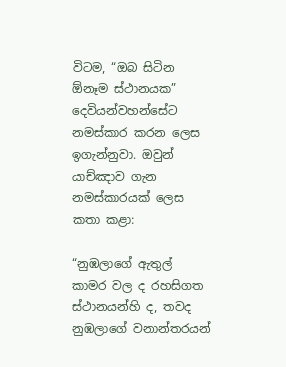විටම, “ඔබ සිටින ඕනෑම ස්ථානයක” දෙවියන්වහන්සේට නමස්කාර කරන ලෙස ඉගැන්නුවා. ඔවුන් යාච්ඤාව ගැන නමස්කාරයක් ලෙස කතා කළා:

“නුඹලාගේ ඇතුල් කාමර වල ද රහසිගත ස්ථානයන්හි ද, තවද නුඹලාගේ වනාන්තරයන්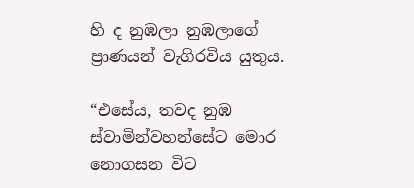හි ද නුඹලා නුඹලාගේ ප්‍රාණයන් වැගිරවිය යුතුය.

“එසේය, තවද නුඹ ස්වාමින්වහන්සේට මොර නොගසන විට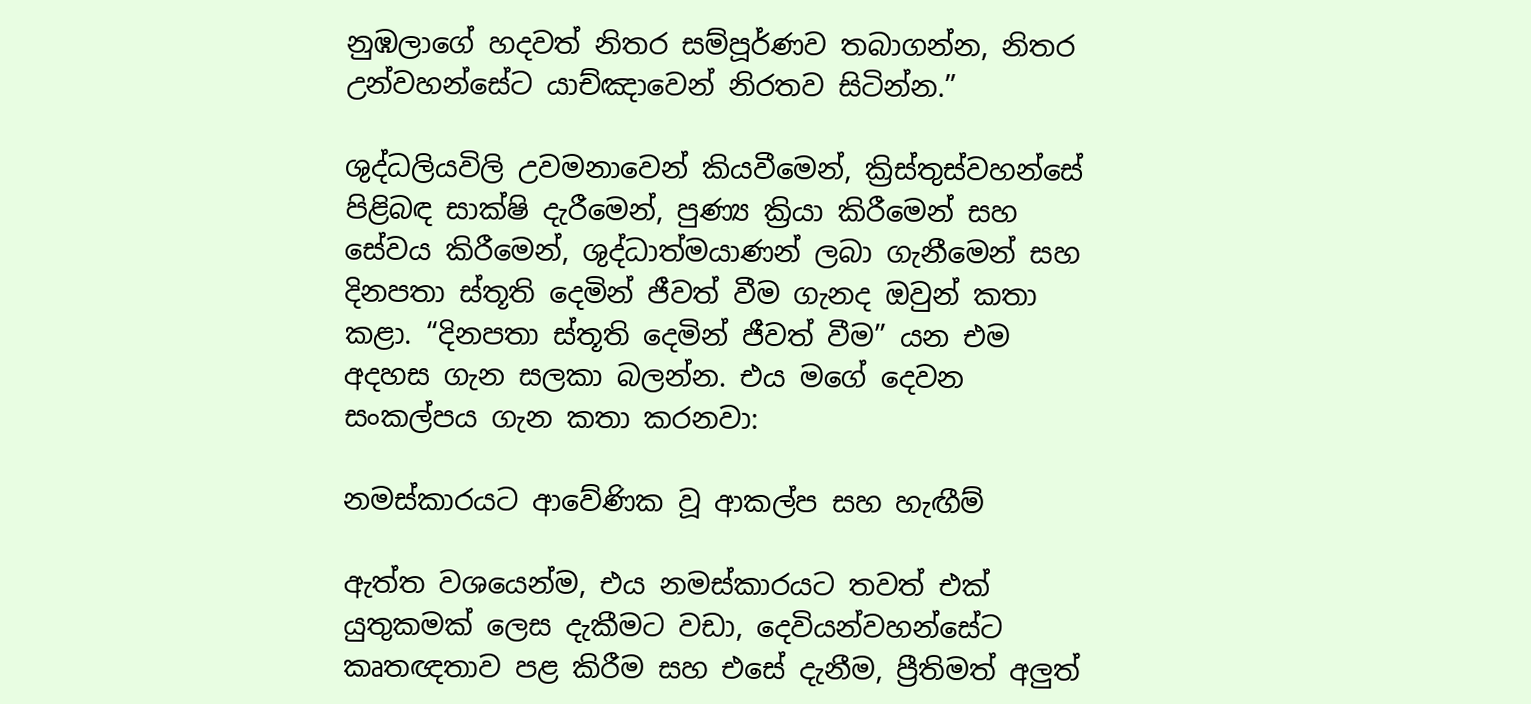නුඹලාගේ හදවත් නිතර සම්පූර්ණව තබාගන්න, නිතර උන්වහන්සේට යාච්ඤාවෙන් නිරතව සිටින්න.”

ශුද්ධලියවිලි උවමනාවෙන් කියවීමෙන්, ක්‍රිස්තුස්වහන්සේ පිළිබඳ සාක්ෂි දැරීමෙන්, පුණ්‍ය ක්‍රියා කිරීමෙන් සහ සේවය කිරීමෙන්, ශුද්ධාත්මයාණන් ලබා ගැනීමෙන් සහ දිනපතා ස්තූති දෙමින් ජීවත් වීම ගැනද ඔවුන් කතා කළා. “දිනපතා ස්තූති දෙමින් ජීවත් වීම” යන එම අදහස ගැන සලකා බලන්න. එය මගේ දෙවන සංකල්පය ගැන කතා කරනවා:

නමස්කාරයට ආවේණික වූ ආකල්ප සහ හැඟීම්

ඇත්ත වශයෙන්ම, එය නමස්කාරයට තවත් එක් යුතුකමක් ලෙස දැකීමට වඩා, දෙවියන්වහන්සේට කෘතඥතාව පළ කිරීම සහ එසේ දැනීම, ප්‍රීතිමත් අලුත්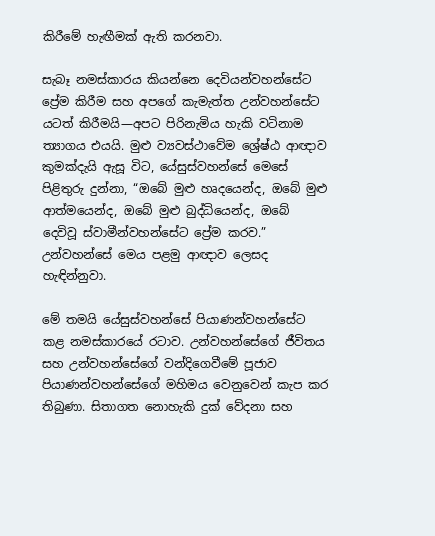කිරීමේ හැඟීමක් ඇති කරනවා.

සැබෑ නමස්කාරය කියන්නෙ දෙවියන්වහන්සේට ප්‍රේම කිරීම සහ අපගේ කැමැත්ත උන්වහන්සේට යටත් කිරීමයි—අපට පිරිනැමිය හැකි වටිනාම ත්‍යාගය එයයි. මුළු ව්‍යවස්ථාවේම ශ්‍රේෂ්ඨ ආඥාව කුමක්දැයි ඇසූ විට, යේසුස්වහන්සේ මෙසේ පිළිතුරු දුන්නා, “ඔබේ මුළු හෘදයෙන්ද, ඔබේ මුළු ආත්මයෙන්ද, ඔබේ මුළු බුද්ධියෙන්ද, ඔබේ දෙවිවූ ස්වාමීන්වහන්සේට ප්‍රේම කරව.” උන්වහන්සේ මෙය පළමු ආඥාව ලෙසද හැඳින්නුවා.

මේ තමයි යේසුස්වහන්සේ පියාණන්වහන්සේට කළ නමස්කාරයේ රටාව. උන්වහන්සේගේ ජීවිතය සහ උන්වහන්සේගේ වන්දිගෙවීමේ පූජාව පියාණන්වහන්සේගේ මහිමය වෙනුවෙන් කැප කර තිබුණා. සිතාගත නොහැකි දුක් වේදනා සහ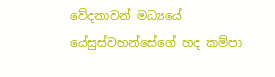වේදනාවන් මධ්‍යයේ යේසුස්වහන්සේගේ හද කම්පා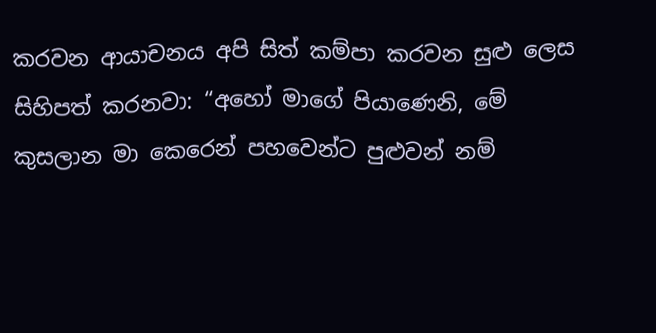කරවන ආයාචනය අපි සිත් කම්පා කරවන සුළු ලෙස සිහිපත් කරනවා: “අහෝ මාගේ පියාණෙනි, මේ කුසලාන මා කෙරෙන් පහවෙන්ට පුළුවන් නම්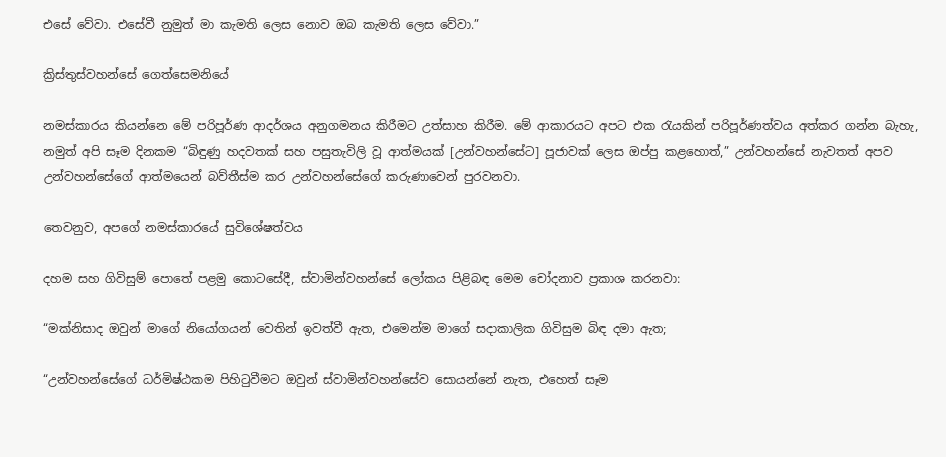එසේ වේවා. එසේවී නුමුත් මා කැමති ලෙස නොව ඔබ කැමති ලෙස වේවා.”

ක්‍රිස්තුස්වහන්සේ ගෙත්සෙමනියේ

නමස්කාරය කියන්නෙ මේ පරිපූර්ණ ආදර්ශය අනුගමනය කිරීමට උත්සාහ කිරීම. මේ ආකාරයට අපට එක රැයකින් පරිපූර්ණත්වය අත්කර ගන්න බැහැ, නමුත් අපි සෑම දිනකම “බිඳුණු හදවතක් සහ පසුතැවිලි වූ ආත්මයක් [උන්වහන්සේට] පූජාවක් ලෙස ඔප්පු කළහොත්,” උන්වහන්සේ නැවතත් අපව උන්වහන්සේගේ ආත්මයෙන් බව්තීස්ම කර උන්වහන්සේගේ කරුණාවෙන් පුරවනවා.

තෙවනුව, අපගේ නමස්කාරයේ සුවිශේෂත්වය

දහම සහ ගිවිසුම් පොතේ පළමු කොටසේදී, ස්වාමින්වහන්සේ ලෝකය පිළිබඳ මෙම චෝදනාව ප්‍රකාශ කරනවා:

“මක්නිසාද ඔවුන් මාගේ නියෝගයන් වෙතින් ඉවත්වී ඇත, එමෙන්ම මාගේ සදාකාලික ගිවිසුම බිඳ දමා ඇත;

“උන්වහන්සේගේ ධර්මිෂ්ඨකම පිහිටුවීමට ඔවුන් ස්වාමින්වහන්සේව සොයන්නේ නැත, එහෙත් සෑම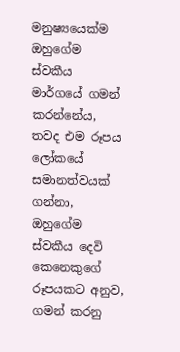මනුෂ්‍යයෙක්ම ඔහුගේම ස්වකීය මාර්ගයේ ගමන් කරන්නේය, තවද එම රූපය ලෝකයේ සමානත්වයක් ගන්නා, ඔහුගේම ස්වකීය දෙවි කෙනෙකුගේ රූපයකට අනුව, ගමන් කරනු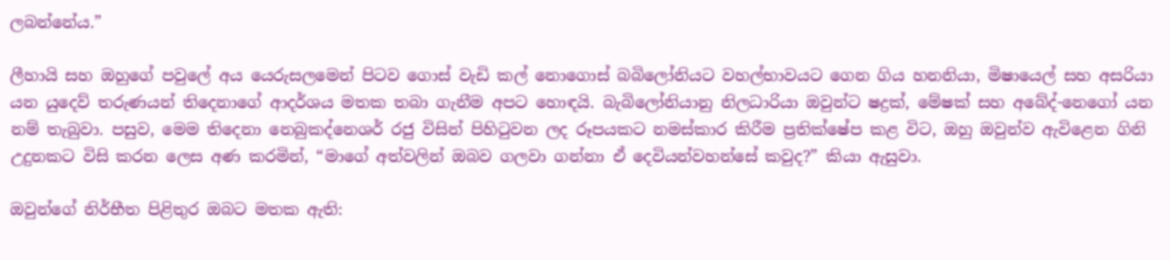ලබන්නේය.”

ලීහායි සහ ඔහුගේ පවුලේ අය යෙරුසලමෙන් පිටව ගොස් වැඩි කල් නොගොස් බබිලෝනියට වහල්භාවයට ගෙන ගිය හනනියා, මිෂායෙල් සහ අසරියා යන යුදෙව් තරුණයන් තිදෙනාගේ ආදර්ශය මතක තබා ගැනීම අපට හොඳයි. බැබිලෝනියානු නිලධාරියා ඔවුන්ට ෂද්‍රක්, මේෂක් සහ අබේද්-නෙගෝ යන නම් තැබුවා. පසුව, මෙම තිදෙනා නෙබුකද්නෙශර් රජු විසින් පිහිටුවන ලද රූපයකට නමස්කාර කිරීම ප්‍රතික්ෂේප කළ විට, ඔහු ඔවුන්ව ඇවිළෙන ගිනි උදුනකට විසි කරන ලෙස අණ කරමින්, “මාගේ අත්වලින් ඔබව ගලවා ගන්නා ඒ දෙවියන්වහන්සේ කවුද?” කියා ඇසුවා.

ඔවුන්ගේ නිර්භීත පිළිතුර ඔබට මතක ඇති: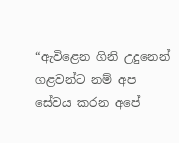“ඇවිළෙන ගිනි උදුනෙන් ගළවන්ට නම් අප සේවය කරන අපේ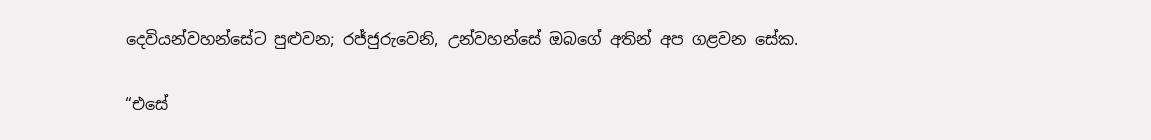දෙවියන්වහන්සේට පුළුවන; රජ්ජුරුවෙනි, උන්වහන්සේ ඔබගේ අතින් අප ගළවන සේක.

“එසේ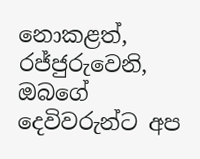නොකළත්, රජ්ජුරුවෙනි, ඔබගේ දෙවිවරුන්ට අප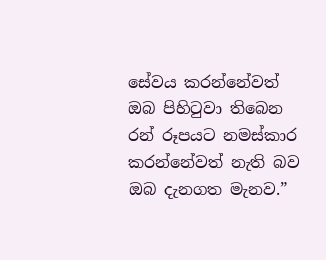සේවය කරන්නේවත් ඔබ පිහිටුවා තිබෙන රන් රූපයට නමස්කාර කරන්නේවත් නැති බව ඔබ දැනගත මැනව.”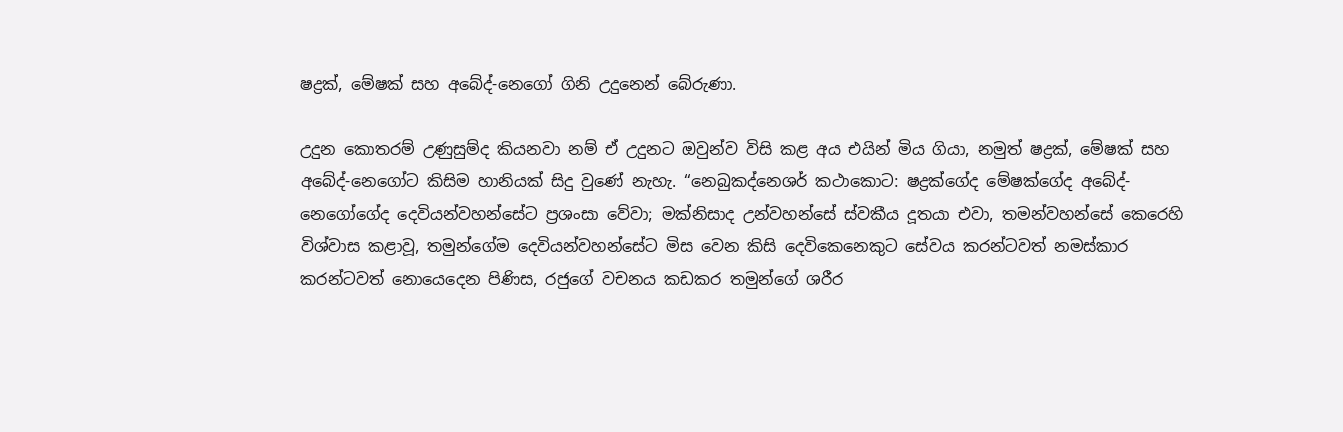ෂද්‍රක්, මේෂක් සහ අබේද්-නෙගෝ ගිනි උදුනෙන් බේරුණා.

උදුන කොතරම් උණුසුම්ද කියනවා නම් ඒ උදුනට ඔවුන්ව විසි කළ අය එයින් මිය ගියා, නමුත් ෂද්‍රක්, මේෂක් සහ අබේද්-නෙගෝට කිසිම හානියක් සිදු වුණේ නැහැ. “නෙබුකද්නෙශර් කථාකොට: ෂද්‍රක්ගේද මේෂක්ගේද අබේද්-නෙගෝගේද දෙවියන්වහන්සේට ප්‍රශංසා වේවා; මක්නිසාද උන්වහන්සේ ස්වකීය දූතයා එවා, තමන්වහන්සේ කෙරෙහි විශ්වාස කළාවූ, තමුන්ගේම දෙවියන්වහන්සේට මිස වෙන කිසි දෙවිකෙනෙකුට සේවය කරන්ටවත් නමස්කාර කරන්ටවත් නොයෙදෙන පිණිස, රජුගේ වචනය කඩකර තමුන්ගේ ශරීර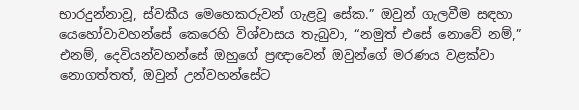භාරදුන්නාවූ, ස්වකීය මෙහෙකරුවන් ගැළවූ සේක.” ඔවුන් ගැලවීම සඳහා යෙහෝවාවහන්සේ කෙරෙහි විශ්වාසය තැබුවා, “නමුත් එසේ නොවේ නම්,” එනම්, දෙවියන්වහන්සේ ඔහුගේ ප්‍රඥාවෙන් ඔවුන්ගේ මරණය වළක්වා නොගත්තත්, ඔවුන් උන්වහන්සේට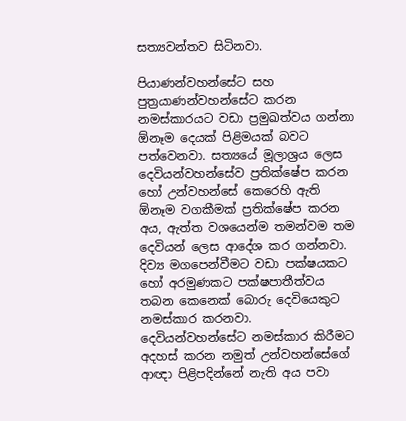සත්‍යවන්තව සිටිනවා.

පියාණන්වහන්සේට සහ පුත්‍රයාණන්වහන්සේට කරන නමස්කාරයට වඩා ප්‍රමුඛත්වය ගන්නා ඕනෑම දෙයක් පිළිමයක් බවට පත්වෙනවා. සත්‍යයේ මූලාශ්‍රය ලෙස දෙවියන්වහන්සේව ප්‍රතික්ෂේප කරන හෝ උන්වහන්සේ කෙරෙහි ඇති ඕනෑම වගකීමක් ප්‍රතික්ෂේප කරන අය, ඇත්ත වශයෙන්ම තමන්වම තම දෙවියන් ලෙස ආදේශ කර ගන්නවා. දිව්‍ය මගපෙන්වීමට වඩා පක්ෂයකට හෝ අරමුණකට පක්ෂපාතීත්වය තබන කෙනෙක් බොරු දෙවියෙකුට නමස්කාර කරනවා. දෙවියන්වහන්සේට නමස්කාර කිරීමට අදහස් කරන නමුත් උන්වහන්සේගේ ආඥා පිළිපදින්නේ නැති අය පවා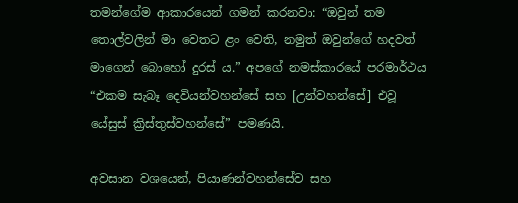තමන්ගේම ආකාරයෙන් ගමන් කරනවා: “ඔවුන් තම තොල්වලින් මා වෙතට ළං වෙති, නමුත් ඔවුන්ගේ හදවත් මාගෙන් බොහෝ දුරස් ය.” අපගේ නමස්කාරයේ පරමාර්ථය “එකම සැබෑ දෙවියන්වහන්සේ සහ [උන්වහන්සේ] එවූ යේසුස් ක්‍රිස්තුස්වහන්සේ” පමණයි.

අවසාන වශයෙන්, පියාණන්වහන්සේව සහ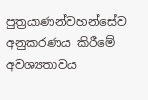පුත්‍රයාණන්වහන්සේව අනුකරණය කිරීමේ අවශ්‍යතාවය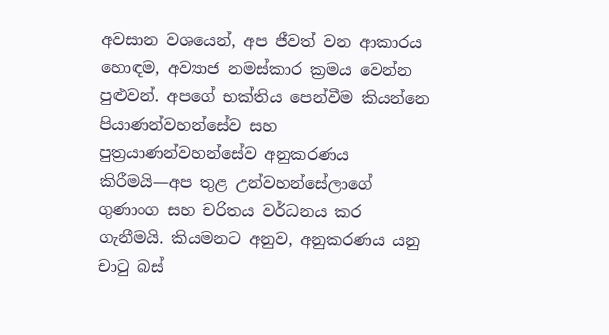අවසාන වශයෙන්, අප ජීවත් වන ආකාරය හොඳම, අව්‍යාජ නමස්කාර ක්‍රමය වෙන්න පුළුවන්. අපගේ භක්තිය පෙන්වීම කියන්නෙ පියාණන්වහන්සේව සහ පුත්‍රයාණන්වහන්සේව අනුකරණය කිරීමයි—අප තුළ උන්වහන්සේලාගේ ගුණාංග සහ චරිතය වර්ධනය කර ගැනීමයි. කියමනට අනුව, අනුකරණය යනු චාටු බස්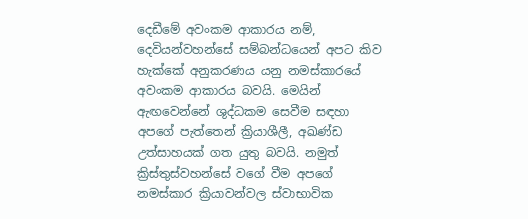දෙඩීමේ අවංකම ආකාරය නම්, දෙවියන්වහන්සේ සම්බන්ධයෙන් අපට කිව හැක්කේ අනුකරණය යනු නමස්කාරයේ අවංකම ආකාරය බවයි. මෙයින් ඇඟවෙන්නේ ශුද්ධකම සෙවීම සඳහා අපගේ පැත්තෙන් ක්‍රියාශීලී, අඛණ්ඩ උත්සාහයක් ගත යුතු බවයි. නමුත් ක්‍රිස්තුස්වහන්සේ වගේ වීම අපගේ නමස්කාර ක්‍රියාවන්වල ස්වාභාවික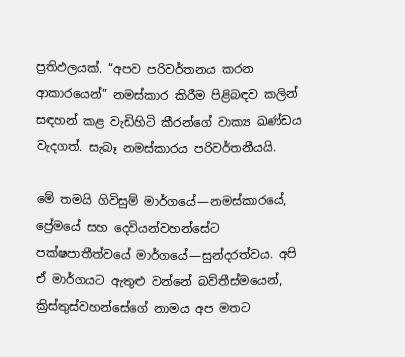ප්‍රතිඵලයක්. “අපව පරිවර්තනය කරන ආකාරයෙන්” නමස්කාර කිරීම පිළිබඳව කලින් සඳහන් කළ වැඩිහිටි කීරන්ගේ වාක්‍ය ඛණ්ඩය වැදගත්. සැබෑ නමස්කාරය පරිවර්තනීයයි.

මේ තමයි ගිවිසුම් මාර්ගයේ—නමස්කාරයේ, ප්‍රේමයේ සහ දෙවියන්වහන්සේට පක්ෂපාතීත්වයේ මාර්ගයේ—සුන්දරත්වය. අපි ඒ මාර්ගයට ඇතුළු වන්නේ බව්තීස්මයෙන්, ක්‍රිස්තුස්වහන්සේගේ නාමය අප මතට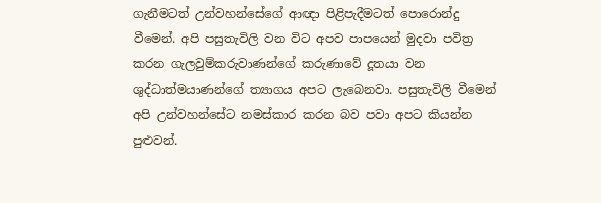ගැනීමටත් උන්වහන්සේගේ ආඥා පිළිපැදීමටත් පොරොන්දු වීමෙන්. අපි පසුතැවිලි වන විට අපව පාපයෙන් මුදවා පවිත්‍ර කරන ගැලවුම්කරුවාණන්ගේ කරුණාවේ දූතයා වන ශුද්ධාත්මයාණන්ගේ ත්‍යාගය අපට ලැබෙනවා. පසුතැවිලි වීමෙන් අපි උන්වහන්සේට නමස්කාර කරන බව පවා අපට කියන්න පුළුවන්.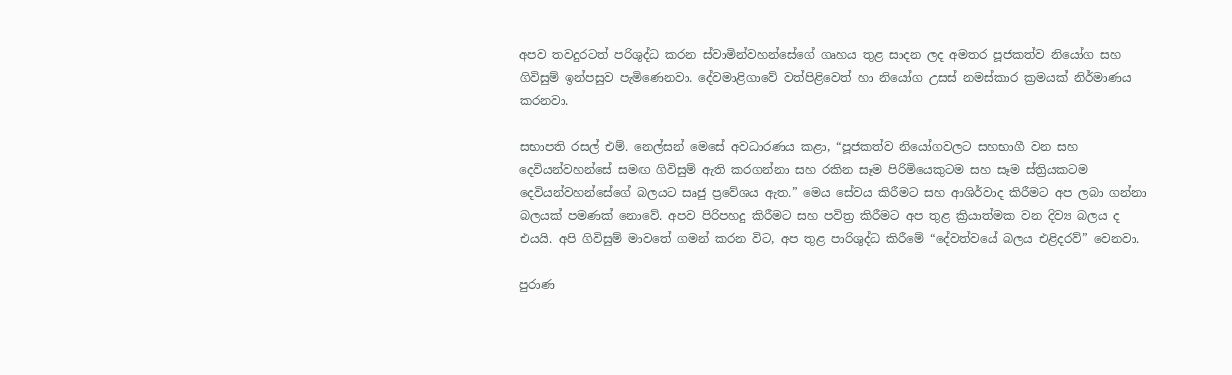අපව තවදුරටත් පරිශුද්ධ කරන ස්වාමින්වහන්සේගේ ගෘහය තුළ සාදන ලද අමතර පූජකත්ව නියෝග සහ ගිවිසුම් ඉන්පසුව පැමිණෙනවා. දේවමාළිගාවේ වත්පිළිවෙත් හා නියෝග උසස් නමස්කාර ක්‍රමයක් නිර්මාණය කරනවා.

සභාපති රසල් එම්. නෙල්සන් මෙසේ අවධාරණය කළා, “පූජකත්ව නියෝගවලට සහභාගී වන සහ දෙවියන්වහන්සේ සමඟ ගිවිසුම් ඇති කරගන්නා සහ රකින සෑම පිරිමියෙකුටම සහ සෑම ස්ත්‍රියකටම දෙවියන්වහන්සේගේ බලයට සෘජු ප්‍රවේශය ඇත.” මෙය සේවය කිරීමට සහ ආශිර්වාද කිරීමට අප ලබා ගන්නා බලයක් පමණක් නොවේ. අපව පිරිපහදු කිරීමට සහ පවිත්‍ර කිරීමට අප තුළ ක්‍රියාත්මක වන දිව්‍ය බලය ද එයයි. අපි ගිවිසුම් මාවතේ ගමන් කරන විට, අප තුළ පාරිශුද්ධ කිරීමේ “දේවත්වයේ බලය එළිදරව්” වෙනවා.

පුරාණ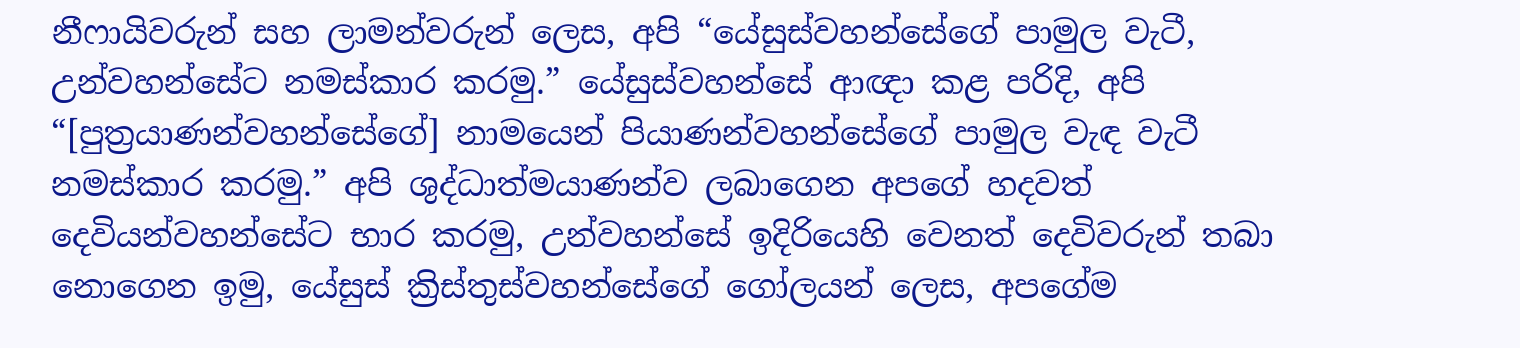නීෆායිවරුන් සහ ලාමන්වරුන් ලෙස, අපි “යේසුස්වහන්සේගේ පාමුල වැටී, උන්වහන්සේට නමස්කාර කරමු.” යේසුස්වහන්සේ ආඥා කළ පරිදි, අපි “[පුත්‍රයාණන්වහන්සේගේ] නාමයෙන් පියාණන්වහන්සේගේ පාමුල වැඳ වැටී නමස්කාර කරමු.” අපි ශුද්ධාත්මයාණන්ව ලබාගෙන අපගේ හදවත් දෙවියන්වහන්සේට භාර කරමු, උන්වහන්සේ ඉදිරියෙහි වෙනත් දෙවිවරුන් තබා නොගෙන ඉමු, යේසුස් ක්‍රිස්තුස්වහන්සේගේ ගෝලයන් ලෙස, අපගේම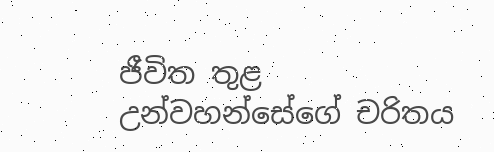ජීවිත තුළ උන්වහන්සේගේ චරිතය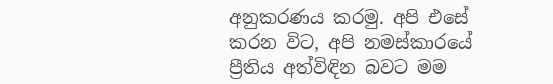අනුකරණය කරමු. අපි එසේ කරන විට, අපි නමස්කාරයේ ප්‍රීතිය අත්විඳින බවට මම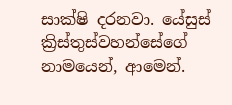සාක්ෂි දරනවා. යේසුස් ක්‍රිස්තුස්වහන්සේගේ නාමයෙන්, ආමෙන්.